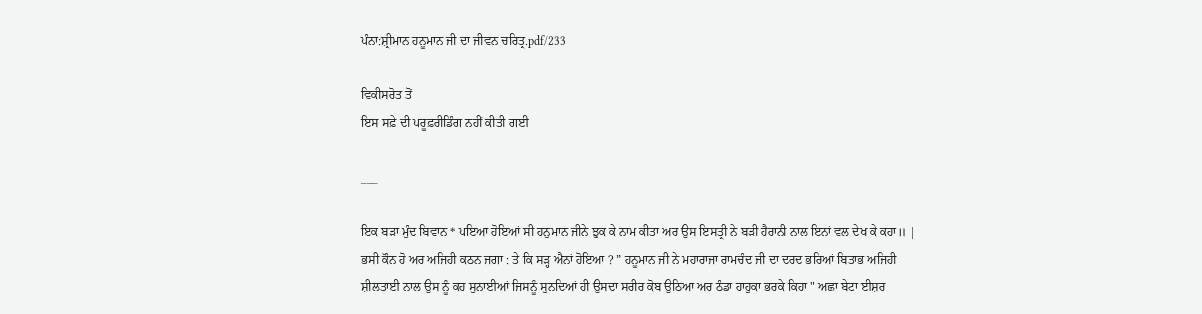ਪੰਨਾ:ਸ਼੍ਰੀਮਾਨ ਹਨੂਮਾਨ ਜੀ ਦਾ ਜੀਵਨ ਚਰਿਤ੍ਰ.pdf/233

ਵਿਕੀਸਰੋਤ ਤੋਂ
ਇਸ ਸਫ਼ੇ ਦੀ ਪਰੂਫ਼ਰੀਡਿੰਗ ਨਹੀਂ ਕੀਤੀ ਗਈ

___

ਇਕ ਬੜਾ ਮੁੰਦ ਬਿਵਾਨ * ਪਇਆ ਹੋਇਆਂ ਸੀ ਹਨੁਮਾਨ ਜੀਨੇ ਝੁਕ ਕੇ ਨਾਮ ਕੀਤਾ ਅਰ ਉਸ ਇਸਤ੍ਰੀ ਨੇ ਬੜੀ ਹੈਰਾਨੀ ਨਾਲ ਇਨਾਂ ਵਲ ਦੇਖ ਕੇ ਕਹਾ॥ | ਭਸੀ ਕੌਨ ਹੋ ਅਰ ਅਜਿਹੀ ਕਠਨ ਜਗਾ : ਤੇ ਕਿ ਸੜ੍ਹ ਐਨਾਂ ਹੋਇਆ ? ” ਹਨੂਮਾਨ ਜੀ ਨੇ ਮਹਾਰਾਜਾ ਰਾਮਚੰਦ ਜੀ ਦਾ ਦਰਦ ਭਰਿਆਂ ਬਿਤਾਭ ਅਜਿਹੀ ਸ਼ੀਲਤਾਈ ਨਾਲ ਉਸ ਨੂੰ ਕਹ ਸੁਨਾਈਆਂ ਜਿਸਨੂੰ ਸੁਨਦਿਆਂ ਹੀ ਉਸਦਾ ਸਰੀਰ ਕੋਬ ਉਠਿਆ ਅਰ ਠੰਡਾ ਹਾਹੁਕਾ ਭਰਕੇ ਕਿਹਾ " ਅਛਾ ਬੇਟਾ ਈਸ਼ਰ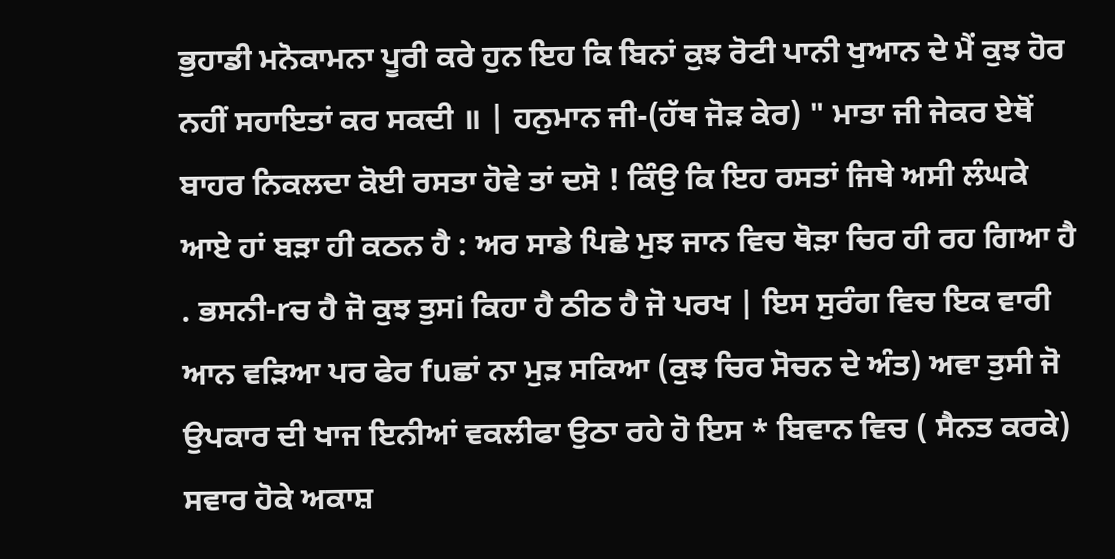ਭੁਹਾਡੀ ਮਨੋਕਾਮਨਾ ਪੂਰੀ ਕਰੇ ਹੁਨ ਇਹ ਕਿ ਬਿਨਾਂ ਕੁਝ ਰੋਟੀ ਪਾਨੀ ਖੁਆਨ ਦੇ ਮੈਂ ਕੁਝ ਹੋਰ ਨਹੀਂ ਸਹਾਇਤਾਂ ਕਰ ਸਕਦੀ ॥ | ਹਨੁਮਾਨ ਜੀ-(ਹੱਥ ਜੋੜ ਕੇਰ) " ਮਾਤਾ ਜੀ ਜੇਕਰ ਏਥੋਂ ਬਾਹਰ ਨਿਕਲਦਾ ਕੋਈ ਰਸਤਾ ਹੋਵੇ ਤਾਂ ਦਸੋ ! ਕਿੰਉ ਕਿ ਇਹ ਰਸਤਾਂ ਜਿਥੇ ਅਸੀ ਲੰਘਕੇ ਆਏ ਹਾਂ ਬੜਾ ਹੀ ਕਠਨ ਹੈ : ਅਰ ਸਾਡੇ ਪਿਛੇ ਮੁਝ ਜਾਨ ਵਿਚ ਥੋੜਾ ਚਿਰ ਹੀ ਰਹ ਗਿਆ ਹੈ . ਭਸਨੀ-rਚ ਹੈ ਜੋ ਕੁਝ ਤੁਸi ਕਿਹਾ ਹੈ ਠੀਠ ਹੈ ਜੋ ਪਰਖ | ਇਸ ਸੁਰੰਗ ਵਿਚ ਇਕ ਵਾਰੀ ਆਨ ਵੜਿਆ ਪਰ ਫੇਰ fuਛਾਂ ਨਾ ਮੁੜ ਸਕਿਆ (ਕੁਝ ਚਿਰ ਸੋਚਨ ਦੇ ਅੰਤ) ਅਵਾ ਤੁਸੀ ਜੋ ਉਪਕਾਰ ਦੀ ਖਾਜ ਇਨੀਆਂ ਵਕਲੀਫਾ ਉਠਾ ਰਹੇ ਹੋ ਇਸ * ਬਿਵਾਨ ਵਿਚ ( ਸੈਨਤ ਕਰਕੇ) ਸਵਾਰ ਹੋਕੇ ਅਕਾਸ਼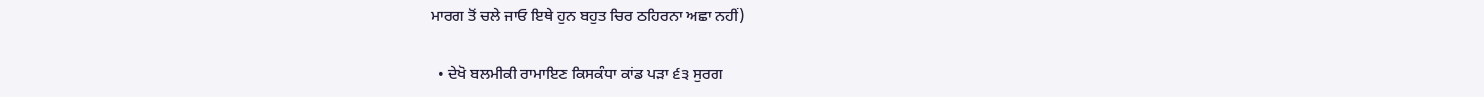ਮਾਰਗ ਤੋਂ ਚਲੇ ਜਾਓ ਇਥੇ ਹੁਨ ਬਹੁਤ ਚਿਰ ਠਹਿਰਨਾ ਅਛਾ ਨਹੀਂ)

  • ਦੇਖੋ ਬਲਮੀਕੀ ਰਾਮਾਇਣ ਕਿਸਕੰਧਾ ਕਾਂਡ ਪੜਾ ੬੩ ਸੁਰਗ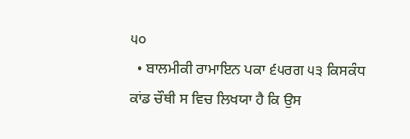੫੦
  • ਬਾਲਮੀਕੀ ਰਾਮਾਇਨ ਪਕਾ ੬੫ਰਗ ੫੩ ਕਿਸਕੰਧ ਕਾਂਡ ਚੌਥੀ ਸ ਵਿਚ ਲਿਖਯਾ ਹੈ ਕਿ ਉਸ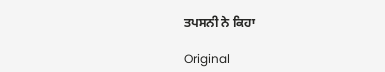ਤਪਸਨੀ ਨੇ ਕਿਹਾ

Original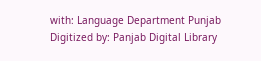with: Language Department Punjab Digitized by: Panjab Digital Library